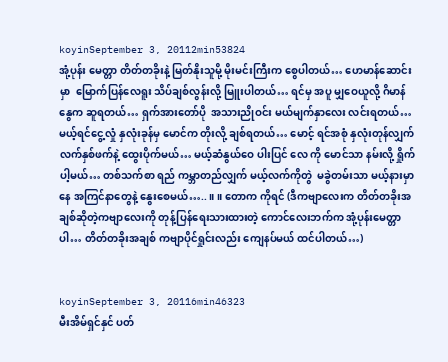koyinSeptember 3, 20112min53824
အုံ့ပုန်း မေတ္တာ တိတ်တခိုးနဲ့ မြတ်နိုးသူမို့ မိုးမင်းကြီးက စွေပါတယ်… ဟေမာန်ဆောင်းမှာ  မြောက်ပြန်လေရူး သိပ်ချစ်လွန်းလို့ မြူးပါတယ်… ရင်မှ အပူ မျှဝေယူလို့ ဂိမာန်နွေက ဆူရတယ်… ရှက်အားတော်ပို  အသားညိုဝင်း မယ်မျက်နှာလေး လင်းရတယ်… မယ့်ရင်ငွေ့လှုံ နှလုံးခုန်မှ မောင်က တိုးလို့ ချစ်ရတယ်… မောင့် ရင်အစုံ နှလုံးတုန်လျှက် လက်နှစ်ဖက်နဲ့ ထွေးပိုက်မယ်… မယ့်ဆံနွယ်ဝေ ပါးပြင် လေ ကို မောင်သာ နမ်းလို့ ရှိုက်ပါ့မယ်… တစ်သက်စာ ရည် ကမ္ဘာတည်လျှက် မယ့်လက်ကိုတွဲ  မခွဲတမ်းသာ မယ့်နားမှာနေ အကြင်နာတွေနဲ့ နွေးစေမယ်…..။ ။ တောက ကိုရင် (ဒီကဗျာလေးက တိတ်တခိုးအချစ်ဆိုတဲ့ကဗျာလေးကို တုန့်ပြန်ရေးသားထားတဲ့ ကောင်လေးဘက်က အုံ့ပုန်းမေတ္တာပါ… တိတ်တခိုးအချစ် ကဗျာပိုင်ရှုင်းလည်း ကျေနပ်မယ် ထင်ပါတယ်…)


koyinSeptember 3, 20116min46323
မီးအိမ်ရှင်နှင် ပတ်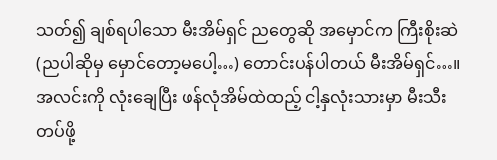သတ်၍ ချစ်ရပါသော မီးအိမ်ရှင် ညတွေဆို အမှောင်က ကြီးစိုးဆဲ (ညပါဆိုမှ မှောင်တော့မပေါ့…) တောင်းပန်ပါတယ် မီးအိမ်ရှင်…။   အလင်းကို လုံးချေပြီး ဖန်လုံအိမ်ထဲထည့် ငါ့နှလုံးသားမှာ မီးသီးတပ်ဖို့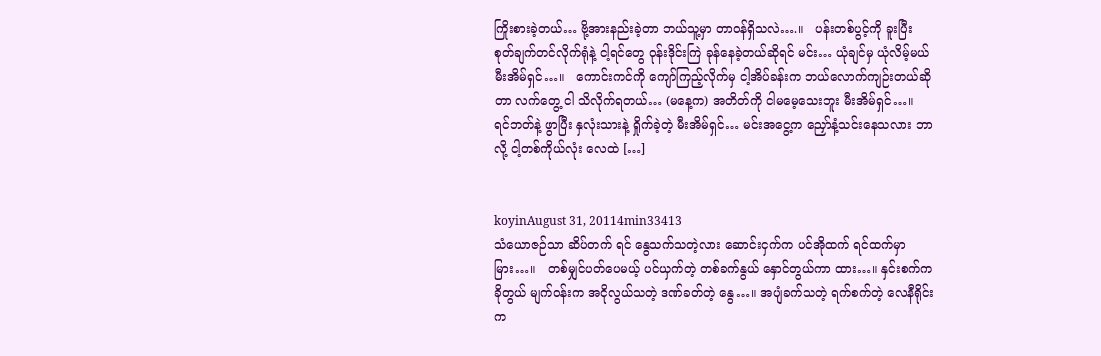ကြိုးစားခဲ့တယ်… ဗို့အားနည်းခဲ့တာ ဘယ်သူ့မှာ တာဝန်ရှိသလဲ….။   ပန်းတစ်ပွင့်ကို ခူးပြီး စုတ်ချက်တင်လိုက်ရုံနဲ့ ငါ့ရင်တွေ ဝုန်းဒိုင်းကြဲ ခုန်နေခဲ့တယ်ဆိုရင် မင်း… ယုံချင်မှ ယုံလိမ့်မယ် မီးအိမ်ရှင်…။   ကောင်းကင်ကို ကျော်ကြည့်လိုက်မှ ငါ့အိပ်ခန်းက ဘယ်လောက်ကျဉ်းတယ်ဆိုတာ လက်တွေ့ ငါ သိလိုက်ရတယ်… (မနေ့က) အတိတ်ကို ငါမမေ့သေးဘူး မီးအိမ်ရှင်…။   ရင်ဘတ်နဲ့ ဖွာပြီး နှလုံးသားနဲ့ ရှိုက်ခဲ့တဲ့ မီးအိမ်ရှင်… မင်းအငွေ့က ညှော်နံ့သင်းနေသလား ဘာလို့ ငါ့တစ်ကိုယ်လုံး လေထဲ […]


koyinAugust 31, 20114min33413
သံယောဇဉ်သာ ဆိပ်တက် ရင် နွေသက်သတဲ့လား ဆောင်းငှက်က ပင်အိုထက် ရင်ထက်မှာ မြား…။   တစ်မျှင်ပတ်ပေမယ့် ပင်ယှက်တဲ့ တစ်ခက်နွယ် နှောင်တွယ်ကာ ထား…။ နှင်းစက်က ခိုတွယ် မျက်ဝန်းက အငိုလွယ်သတဲ့ ဒဏ်ခတ်တဲ့ နွေ…။ အပျံခက်သတဲ့ ရက်စက်တဲ့ လေနီရိုင်းက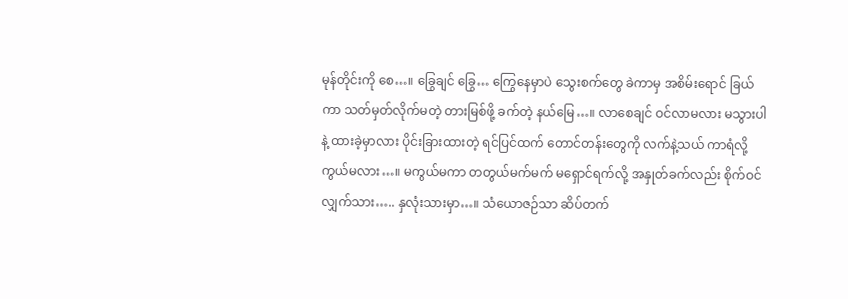မုန်တိုင်းကို စေ…။ ခြွေချင် ခြွေ… ကြွေနေမှာပဲ သွေးစက်တွေ ခဲကာမှ အစိမ်းရောင် ခြယ်ကာ သတ်မှတ်လိုက်မတဲ့ တားမြစ်ဖို့ ခက်တဲ့ နယ်မြေ…။ လာစေချင် ဝင်လာမလား မသွားပါနဲ့ ထားခဲ့မှာလား ပိုင်းခြားထားတဲ့ ရင်ပြင်ထက် တောင်တန်းတွေကို လက်နဲ့သယ် ကာရံလို့ ကွယ်မလား…။ မကွယ်မကာ တတွယ်မက်မက် မရှောင်ရက်လို့ အနှုတ်ခက်လည်း စိုက်ဝင်လျှက်သား….. နှလုံးသားမှာ…။ သံယောဇဉ်သာ ဆိပ်တက်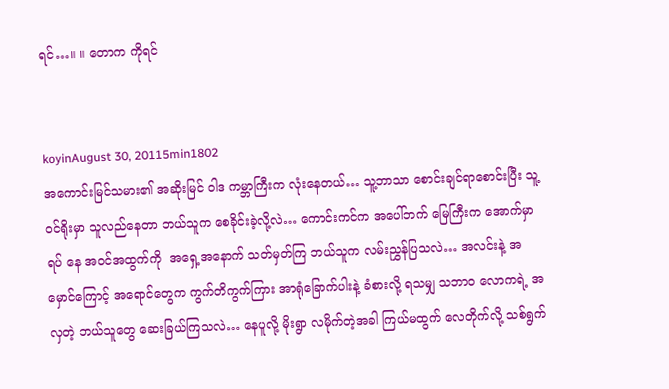ရင်…။ ။ တောက ကိုရင်


koyinAugust 30, 20115min1802
အကောင်းမြင်သမား၏ အဆိုးမြင် ဝါဒ ကမ္ဘာကြီးက လုံးနေတယ်… သူ့ဘာသာ စောင်းချင်ရာစောင်းပြီး သူ့ဝင်ရိုးမှာ သူလည်နေတာ ဘယ်သူက စေခိုင်းခဲ့လို့လဲ… ကောင်းကင်က အပေါ်ဘက် မြေကြီးက အောက်မှာ ရပ် နေ အဝင်အထွက်ကို  အရှေ့အနောက် သတ်မှတ်ကြ ဘယ်သူက လမ်းညွှန်ပြသလဲ… အလင်းနဲ့ အမှောင်ကြောင့် အရောင်တွေက ကွက်တိကွက်ကြား အာရုံခြောက်ပါးနဲ့ ခံစားလို့ ရသမျှ သဘာဝ လောကရဲ့ အလှတဲ့ ဘယ်သူတွေ ဆေးခြယ်ကြသလဲ… နေပူလို့ မိုးရွာ လမိုက်တဲ့အခါ ကြယ်မထွက် လေတိုက်လို့ သစ်ရွက်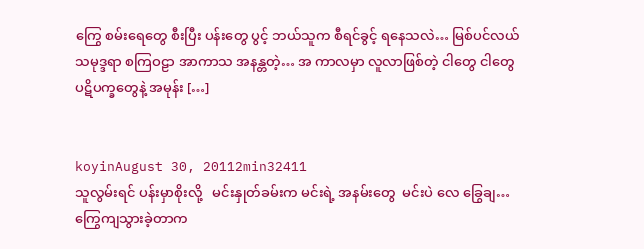ကြွေ စမ်းရေတွေ စီးပြီး ပန်းတွေ ပွင့် ဘယ်သူက စီရင်ခွင့် ရနေသလဲ… မြစ်ပင်လယ် သမုဒ္ဒရာ စကြဝဠာ အာကာသ အနန္တတဲ့… အ ကာလမှာ လူလာဖြစ်တဲ့ ငါတွေ ငါတွေ ပဋိပက္ခတွေနဲ့ အမုန်း […]


koyinAugust 30, 20112min32411
သူလွမ်းရင် ပန်းမှာစိုးလို့   မင်းနှုတ်ခမ်းက မင်းရဲ့ အနမ်းတွေ  မင်းပဲ လေ ခြွေချ… ကြွေကျသွားခဲ့တာက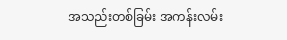အသည်းတစ်ခြမ်း အကန်းလမ်း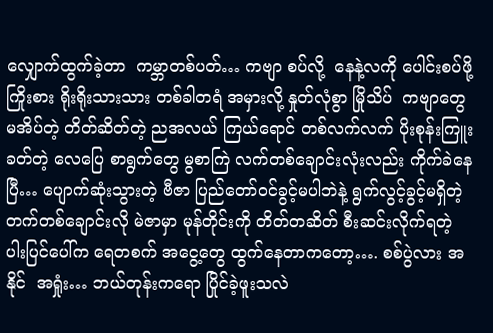လျှောက်ထွက်ခဲ့တာ  ကမ္ဘာတစ်ပတ်… ကဗျာ စပ်လို့  နေနဲ့လကို ပေါင်းစပ်ဖို့ကြိုးစား ရိုးရိုးသားသား တစ်ခါတရံ အမှားလို့ နှုတ်လုံစွာ မြိုသိပ်  ကဗျာတွေ မအိပ်တဲ့ တိတ်ဆိတ်တဲ့ ညအလယ် ကြယ်ရောင် တစ်လက်လက် ပိုးစုန်းကြူး ခတ်တဲ့ လေပြေ စာရွက်တွေ မွစာကြဲ လက်တစ်ချောင်းလုံးလည်း ကိုက်ခဲနေပြီ… ပျောက်ဆုံးသွားတဲ့ ဗီဇာ ပြည်တော်ဝင်ခွင့်မပါဘဲနဲ့ ရွက်လွင့်ခွင့်မရှိတဲ့ တက်တစ်ချောင်းလို မဲဇာမှာ မုန်တိုင်းကို တိတ်တဆိတ် စီးဆင်းလိုက်ရတဲ့  ပါးပြင်ပေါ်က ရေတစက် အငွေ့တွေ ထွက်နေတာကတော့…. စစ်ပွဲလား အနိုင်  အရှုံး… ဘယ်တုန်းကရော ပြိုင်ခဲ့ဖူးသလဲ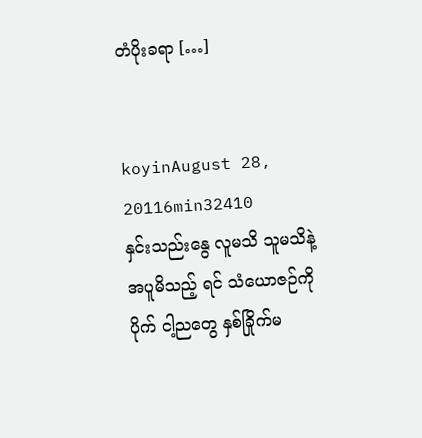တံပိုးခရာ […]


koyinAugust 28, 20116min32410
နှင်းသည်းနွေ လူမသိ သူမသိနဲ့  အပူမိသည့် ရင် သံယောဇဉ်ကို ပိုက် ငါ့ညတွေ နှစ်ခြိုက်မ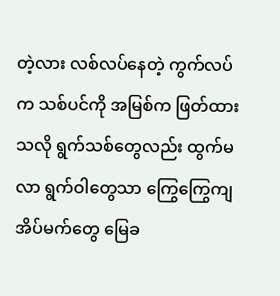တဲ့လား လစ်လပ်နေတဲ့ ကွက်လပ်က သစ်ပင်ကို အမြစ်က ဖြတ်ထားသလို ရွက်သစ်တွေလည်း ထွက်မလာ ရွက်ဝါတွေသာ ကြွေကြွေကျ အိပ်မက်တွေ မြေခ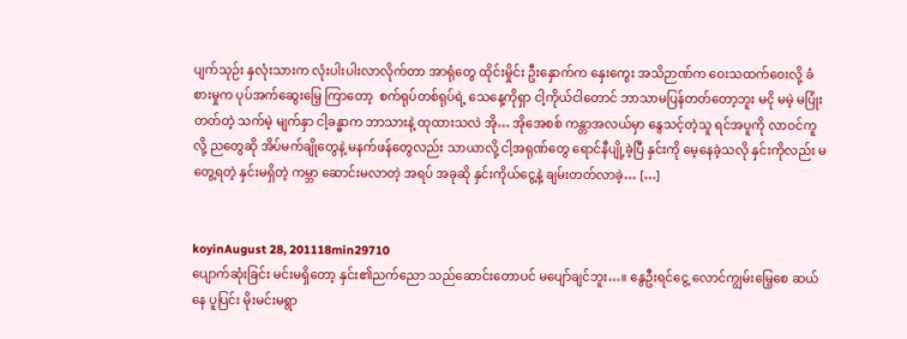ပျက်သုဉ်း နှလုံးသားက လုံးပါးပါးလာလိုက်တာ အာရုံတွေ ထိုင်းမှိုင်း ဦးနှောက်က နှေးကွေး အသိဉာဏ်က ဝေးသထက်ဝေးလို့ ခံစားမှုက ပုပ်အက်ဆွေးမြေ့ ကြာတော့  စက်ရုပ်တစ်ရုပ်ရဲ့ သေနေ့ကိုရှာ ငါ့ကိုယ်ငါတောင် ဘာသာမပြန်တတ်တော့ဘူး မငို မမဲ့ မပြုံးတတ်တဲ့ သက်မဲ့ မျက်နှာ ငါ့ခန္ဓာက ဘာသားနဲ့ ထုထားသလဲ အို… အိုအေစစ် ကန္တာအလယ်မှာ နွေသင့်တဲ့သူ ရင်အပူကို လာဝင်ကူလို့ ညတွေဆို အိပ်မက်ချိုတွေနဲ့ မနက်ဖန်တွေလည်း သာယာလို့ ငါ့အရုဏ်တွေ ရောင်နီပျို့ခဲ့ပြီ နှင်းကို မေ့နေခဲ့သလို နှင်းကိုလည်း မတွေ့ရတဲ့ နှင်းမရှိတဲ့ ကမ္ဘာ ဆောင်းမလာတဲ့ အရပ် အခုဆို နှင်းကိုယ်ငွေ့နဲ့ ချမ်းတတ်လာခဲ့… […]


koyinAugust 28, 201118min29710
ပျောက်ဆုံးခြင်း မင်းမရှိတော့ နှင်း၏ညက်ညော သည်ဆောင်းတောပင် မပျော်ချင်ဘူး…။ နွေဦးရင်ငွေ့ လောင်ကျွမ်းမြေ့စေ ဆယ်နေ ပူပြင်း မိုးမင်းမရွာ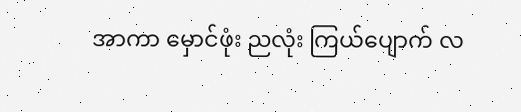အာကာ မှောင်ဖုံး ညလုံး ကြယ်ပျောက် လ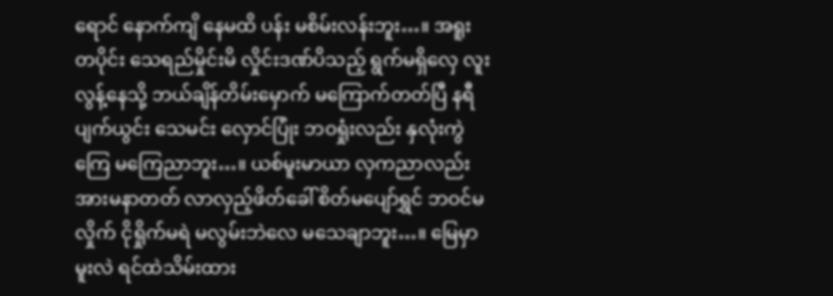ရောင် နောက်ကျိ နေမထိ ပန်း မစိမ်းလန်းဘူး…။ အရူးတပိုင်း သေရည်မှိုင်းမိ လှိုင်းဒဏ်ပိသည့် ရွက်မရှိလှေ လူးလွန့်နေသို့ ဘယ်ချိန်တိမ်းမှောက် မကြောက်တတ်ပြီ နရီ ပျက်ယွင်း သေမင်း လှောင်ပြုံး ဘဝရှုံးလည်း နှလုံးကွဲကြေ မကြေညာဘူး…။ ယစ်မူးမာယာ လှကညာလည်း အားမနာတတ် လာလှည့်ဖိတ်ခေါ် စိတ်မပျော်ရွှင် ဘဝင်မလှိုက် ငိုရှိုက်မရဲ မလွမ်းဘဲလေ မသေချာဘူး…။ မြေမှာမူးလဲ ရင်ထဲသိမ်းထား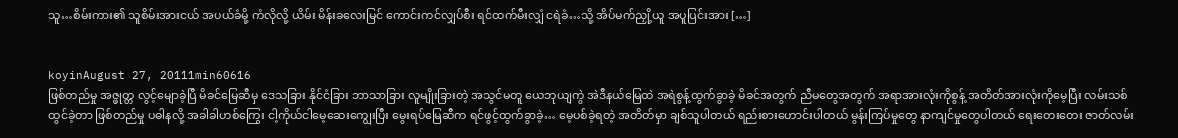သူ…စိမ်းကား၏ သူစိမ်းအားငယ် အပယ်ခံမို့ ကံလိုလို့ ယိမ်း မိန်းခလေးမြင် ကောင်းကင်လျှပ်စီး ရင်ထက်မီးလျှံ ငရဲခံ…သို့ အိပ်မက်ညှို့ယူ အပူပြင်းအား […]


koyinAugust 27, 20111min60616
ဖြစ်တည်မှု အဇ္ဖုတ္တ လွင့်မျောခဲ့ပြီ မိခင်မြေဆီမှ ဒေသခြား နိုင်ငံခြား ဘာသာခြား လူမျိုးခြားတဲ့ အသွင်မတူ ယေဘုယျကွဲ အဲဒီနယ်မြေထဲ အရဲစွန့်ထွက်ခွာခဲ့ မိခင်အတွက် ညီမတွေအတွက် အရာအားလုံးကိုစွန့် အတိတ်အားလုံးကိုမေ့ပြီး လမ်းသစ်ထွင်ခဲ့တာ ဖြစ်တည်မှု ပဓါနလို့ အခါခါဟစ်ကြွေး ငါ့ကိုယ်ငါမေ့ဆေးကျွေးပြီး မွေးရပ်မြေဆီက ရင်ဖွင့်ထွက်ခွာခဲ့… မေ့ပစ်ခဲ့ရတဲ့ အတိတ်မှာ ချစ်သူပါတယ် ရည်းစားဟောင်းပါတယ် မွန်းကြပ်မှုတွေ နာကျင်မှုတွေပါတယ် ရေးတေးတေး ဇာတ်လမ်း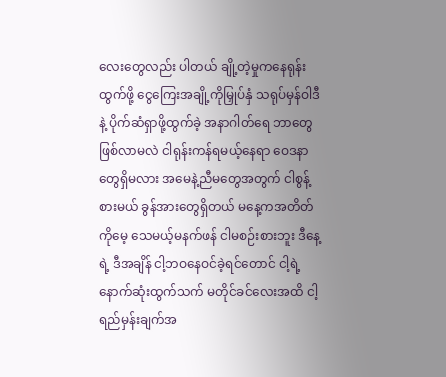လေးတွေလည်း ပါတယ် ချို့တဲ့မှုကနေရုန်းထွက်ဖို့ ငွေကြေးအချို့ကိုမြှုပ်နှံ သရုပ်မှန်ဝါဒီနဲ့ ပိုက်ဆံရှာဖို့ထွက်ခဲ့ အနာဂါတ်ရေ ဘာတွေဖြစ်လာမလဲ ငါရုန်းကန်ရမယ့်နေရာ ဝေဒနာတွေရှိမလား အမေနဲ့ညီမတွေအတွက် ငါစွန့်စားမယ် ခွန်အားတွေရှိတယ် မနေ့ကအတိတ်ကိုမေ့ သေမယ့်မနက်ဖန် ငါမစဉ်းစားဘူး ဒီနေ့ရဲ့ ဒီအချိန် ငါ့ဘဝနေဝင်ခဲ့ရင်တောင် ငါ့ရဲ့ နောက်ဆုံးထွက်သက် မတိုင်ခင်လေးအထိ ငါ့ရည်မှန်းချက်အ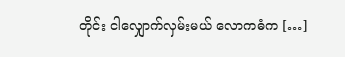တိုင်း ငါလျှောက်လှမ်းမယ် လောကဓံက […]